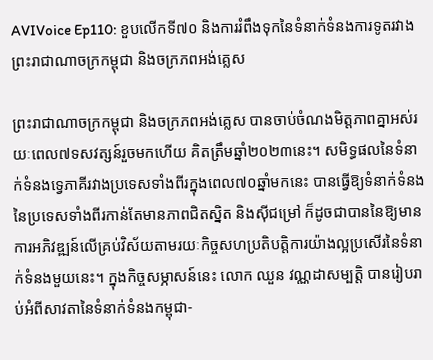AVIVoice Ep110: ខួបលើកទី៧០ និងការរំពឹងទុកនៃទំនាក់ទំនងការទូតរវាងព្រះរាជាណាចក្រកម្ពុជា និងចក្រភពអង់គ្លេស

ព្រះរាជាណាចក្រកម្ពុជា និងចក្រភពអង់គ្លេស បានចាប់ចំណងមិត្តភាពគ្នាអស់រយៈពេល៧ទសវត្សន៍រួចមកហើយ គិតត្រឹមឆ្នាំ២០២៣នេះ។ សមិទ្ធផលនៃទំនាក់ទំនងទ្វេភាគីរវាងប្រទេសទាំងពីរក្នុងពេល៧០ឆ្នាំមកនេះ បានធ្វើឱ្យទំនាក់ទំនងនៃប្រទេសទាំងពីរកាន់តែមានភាពជិតស្និត និងស៊ីជម្រៅ ក៏ដូចជាបាននៃឱ្យមានការអភិវឌ្ឍន៍លើគ្រប់វិស័យតាមរយៈកិច្ចសហប្រតិបត្តិការយ៉ាងល្អប្រសើរនៃទំនាក់ទំនងមួយនេះ។ ក្នុងកិច្ចសម្ភាសន៍នេះ លោក ឈួន វណ្ណដាសម្បត្តិ បានរៀបរាប់អំពីសាវតានៃទំនាក់ទំនងកម្ពុជា-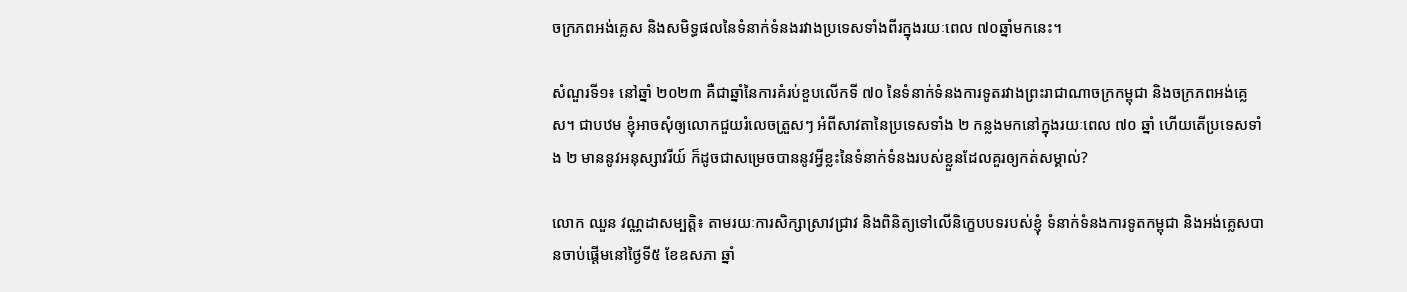ចក្រភពអង់គ្លេស និងសមិទ្ធផលនៃទំនាក់ទំនងរវាងប្រទេសទាំងពីរក្នុងរយៈពេល ៧០ឆ្នាំមកនេះ។

សំណួរទី១៖ នៅឆ្នាំ ២០២៣ គឺជាឆ្នាំនៃការគំរប់ខួបលើកទី ៧០ នៃទំនាក់ទំនងការទូតរវាងព្រះរាជាណាចក្រកម្ពុជា និងចក្រភពអង់គ្លេស។ ជាបឋម ខ្ញុំអាចសុំឲ្យលោកជួយរំលេចត្រួសៗ អំពីសាវតានៃប្រទេសទាំង ២ កន្លងមកនៅក្នុងរយៈពេល ៧០ ឆ្នាំ ហើយតើប្រទេសទាំង ២ មាននូវអនុស្សាវរីយ៍ ក៏ដូចជាសម្រេចបាននូវអ្វីខ្លះនៃទំនាក់ទំនងរបស់ខ្លួនដែលគួរឲ្យកត់សម្គាល់?

លោក ឈួន វណ្ណដាសម្បត្តិ៖ តាមរយៈការសិក្សាស្រាវជ្រាវ និងពិនិត្យទៅលើនិក្ខេបបទរបស់ខ្ញុំ ទំនាក់ទំនងការទូតកម្ពុជា និងអង់គ្លេសបានចាប់ផ្តើមនៅថ្ងៃទី៥ ខែឧសភា ឆ្នាំ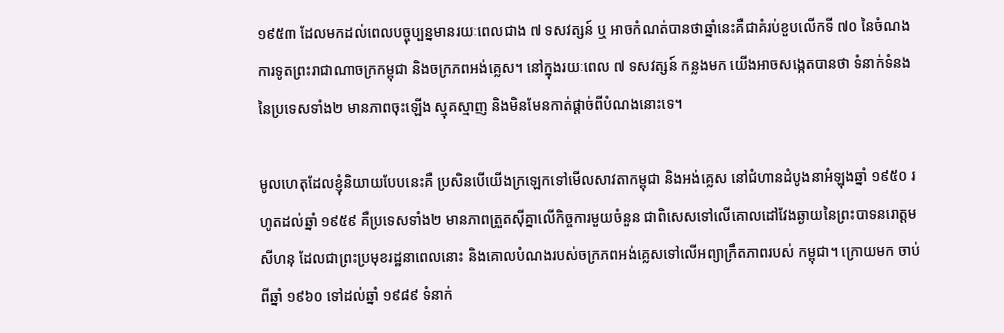១៩៥៣ ដែលមកដល់ពេលបច្ចុប្បន្នមានរយៈពេលជាង ៧ ទសវត្សន៍ ឬ អាចកំណត់បានថាឆ្នាំនេះគឺជាគំរប់ខួបលើកទី ៧០ នៃចំណងការទូតព្រះរាជាណាចក្រកម្ពុជា និងចក្រភពអង់គ្លេស។ នៅក្នុងរយៈពេល ៧ ទសវត្សន៍ កន្លងមក យើងអាចសង្កេតបានថា ទំនាក់ទំនងនៃប្រទេសទាំង២ មានភាពចុះឡើង ស្មុគស្មាញ និងមិនមែនកាត់ផ្តាច់ពីបំណងនោះទេ។

មូលហេតុដែលខ្ញុំនិយាយបែបនេះគឺ ប្រសិនបើយើងក្រឡេកទៅមើលសាវតាកម្ពុជា និងអង់គ្លេស នៅជំហានដំបូងនាអំឡុងឆ្នាំ ១៩៥០ រហូតដល់ឆ្នាំ ១៩៥៩ គឺប្រទេសទាំង២ មានភាពត្រួតស៊ីគ្នាលើកិច្ចការមួយចំនួន ជាពិសេសទៅលើគោលដៅវែងឆ្ងាយនៃព្រះបាទនរោត្តមសីហនុ ដែលជាព្រះប្រមុខរដ្ឋនាពេលនោះ និងគោលបំណងរបស់ចក្រភពអង់គ្លេសទៅលើអព្យាក្រឹតភាពរបស់ កម្ពុជា។ ក្រោយមក ចាប់ពីឆ្នាំ ១៩៦០ ទៅដល់ឆ្នាំ ១៩៨៩ ទំនាក់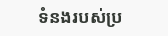ទំនងរបស់ប្រ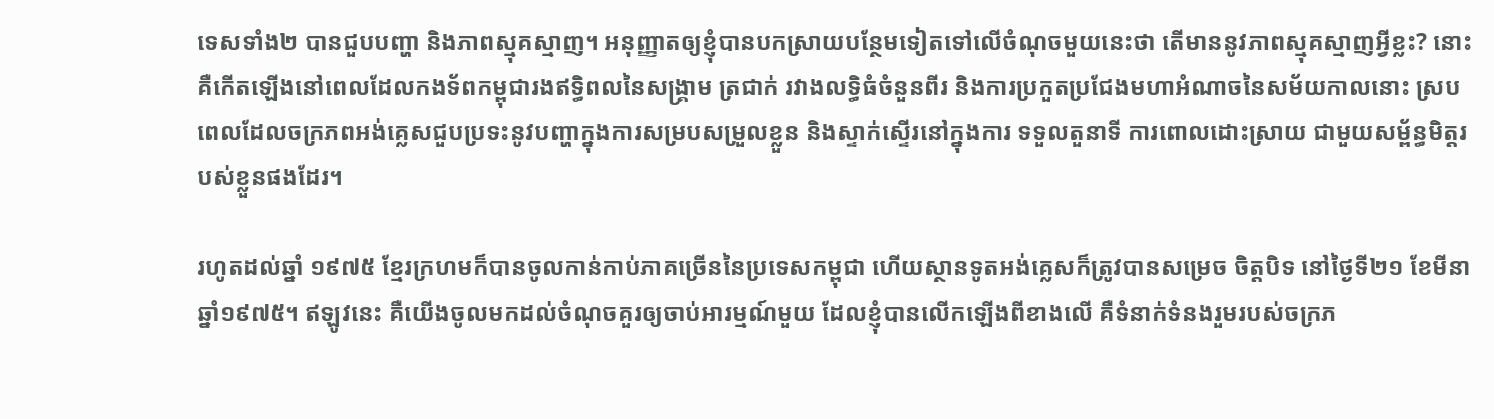ទេសទាំង២ បានជួបបញ្ហា និងភាពស្មុគស្មាញ។ អនុញ្ញាតឲ្យខ្ញុំបានបកស្រាយបន្ថែមទៀតទៅលើចំណុចមួយនេះថា តើមាននូវភាពស្មុគស្មាញអ្វីខ្លះ? នោះគឺកើតឡើងនៅពេលដែលកងទ័ពកម្ពុជារងឥទ្ធិពលនៃសង្គ្រាម ត្រជាក់ រវាងលទ្ធិធំចំនួនពីរ និងការប្រកួតប្រជែងមហាអំណាចនៃសម័យកាលនោះ ស្របពេលដែលចក្រភពអង់គ្លេសជួបប្រទះនូវបញ្ហាក្នុងការសម្របសម្រួលខ្លួន និងស្ទាក់ស្ទើរនៅក្នុងការ ទទួលតួនាទី ការពោលដោះស្រាយ ជាមួយសម្ព័ន្ធមិត្តរបស់ខ្លួនផងដែរ។

រហូតដល់ឆ្នាំ ១៩៧៥ ខ្មែរក្រហមក៏បានចូលកាន់កាប់ភាគច្រើននៃប្រទេសកម្ពុជា ហើយស្ថានទូតអង់គ្លេសក៏ត្រូវបានសម្រេច ចិត្តបិទ នៅថ្ងៃទី២១ ខែមីនា ឆ្នាំ១៩៧៥។ ឥឡូវនេះ គឺយើងចូលមកដល់ចំណុចគួរឲ្យចាប់អារម្មណ៍មួយ ដែលខ្ញុំបានលើកឡើងពីខាងលើ គឺទំនាក់ទំនងរួមរបស់ចក្រភ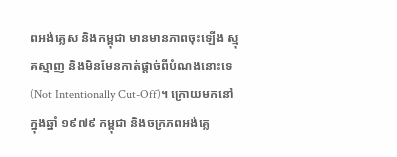ពអង់គ្លេស និងកម្ពុជា មានមានភាពចុះឡើង ស្មុគស្មាញ និងមិនមែនកាត់ផ្តាច់ពីបំណងនោះទេ (Not Intentionally Cut-Off)។ ក្រោយមកនៅក្នុងឆ្នាំ ១៩៧៩ កម្ពុជា និងចក្រភពអង់គ្លេ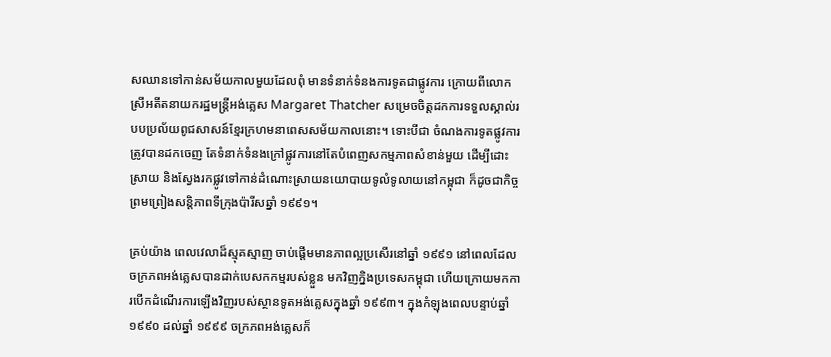សឈានទៅកាន់សម័យកាលមួយដែលពុំ មានទំនាក់ទំនងការទូតជាផ្លូវការ ក្រោយពីលោកស្រីអតីតនាយករដ្ឋមន្ត្រីអង់គ្លេស Margaret Thatcher សម្រេចចិត្តដកការទទួលស្គាល់របបប្រល័យពូជសាសន៍ខ្មែរក្រហមនាពេសសម័យកាលនោះ។ ទោះបីជា ចំណងការទូតផ្លូវការត្រូវបានដកចេញ តែទំនាក់ទំនងក្រៅផ្លូវការនៅតែបំពេញសកម្មភាពសំខាន់មួយ ដើម្បីដោះស្រាយ និងស្វែងរកផ្លូវទៅកាន់ដំណោះស្រាយនយោបាយទូលំទូលាយនៅកម្ពុជា ក៏ដូចជាកិច្ច ព្រមព្រៀងសន្តិភាពទីក្រុងប៉ារីសឆ្នាំ ១៩៩១។

គ្រប់យ៉ាង ពេលវេលាដ៏ស្មុគស្មាញ ចាប់ផ្តើមមានភាពល្អប្រសើរនៅឆ្នាំ ១៩៩១ នៅពេលដែលចក្រភពអង់គ្លេសបានដាក់បេសកកម្មរបស់ខ្លួន មកវិញក្និងប្រទេសកម្ពុជា ហើយក្រោយមកការបើកដំណើរការឡើងវិញរបស់ស្ថានទូតអង់គ្លេសក្នុងឆ្នាំ ១៩៩៣។ ក្នុងកំឡុងពេលបន្ទាប់ឆ្នាំ ១៩៩០ ដល់ឆ្នាំ ១៩៩៩ ចក្រភពអង់គ្លេសក៏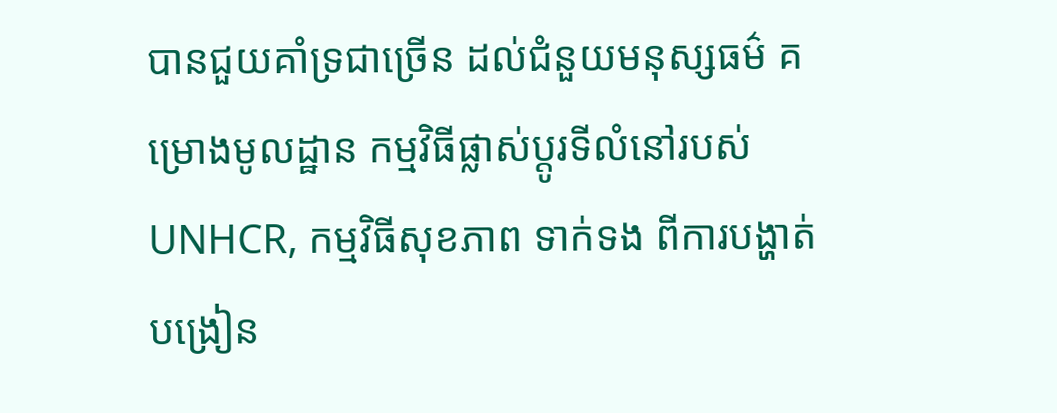បានជួយគាំទ្រជាច្រើន ដល់ជំនួយមនុស្សធម៌ គម្រោងមូលដ្ឋាន កម្មវិធីផ្លាស់ប្តូរទីលំនៅរបស់ UNHCR, កម្មវិធីសុខភាព ទាក់ទង ពីការបង្ហាត់បង្រៀន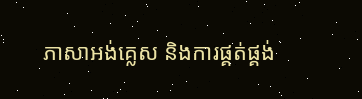ភាសាអង់គ្លេស និងការផ្គត់ផ្គង់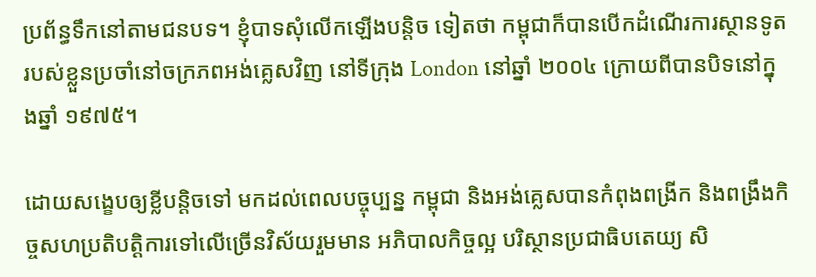ប្រព័ន្ធទឹកនៅតាមជនបទ។ ខ្ញុំបាទសុំលើកឡើងបន្តិច ទៀតថា កម្ពុជាក៏បានបើកដំណើរការស្ថានទូតរបស់ខ្លួនប្រចាំនៅចក្រភពអង់គ្លេសវិញ នៅទីក្រុង London នៅឆ្នាំ ២០០៤ ក្រោយពីបានបិទនៅក្នុងឆ្នាំ ១៩៧៥។

ដោយសង្ខេបឲ្យខ្លីបន្តិចទៅ មកដល់ពេលបច្ចុប្បន្ន កម្ពុជា និងអង់គ្លេសបានកំពុងពង្រីក និងពង្រឹងកិច្ចសហប្រតិបត្តិការទៅលើច្រើនវិស័យរួមមាន អភិបាលកិច្ចល្អ បរិស្ថានប្រជាធិបតេយ្យ សិ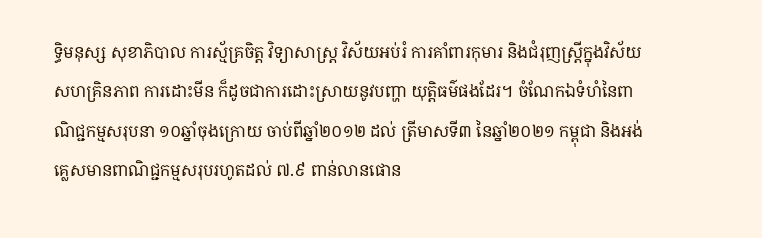ទ្ធិមនុស្ស សុខាភិបាល ការស្ម័គ្រចិត្ត វិទ្យាសាស្ត្រ វិស័យអប់រំ ការគាំពារកុមារ និងជំរុញស្រ្តីក្នុងវិស័យសហគ្រិនភាព ការដោះមីន ក៏ដូចជាការដោះស្រាយនូវបញ្ហា យុត្តិធម៌ផងដែរ។ ចំណែកឯទំហំនៃពាណិជ្ជកម្មសរុបនា ១០ឆ្នាំចុងក្រោយ ចាប់ពីឆ្នាំ២០១២ ដល់ ត្រីមាសទី៣ នៃឆ្នាំ២០២១ កម្ពុជា និងអង់គ្លេសមានពាណិជ្ជកម្មសរុបរហូតដល់ ៧.៩ ពាន់លានផោន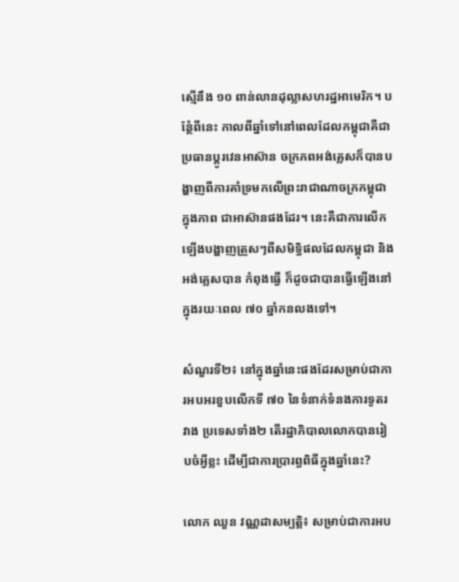ស្មើនឹង ១០ ពាន់លានដុល្លាសហរដ្ឋអាមេរិក។ បន្ថែំពីនេះ កាលពីឆ្នាំទៅនៅពេលដែលកម្ពុជាគឺជា ប្រធានប្តូរវេនអាស៊ាន ចក្រភពអង់គ្លេសក៏បានបង្ហាញពីការគាំទ្រមកលើព្រះរាជាណាចក្រកម្ពុជា ក្នុងភាព ជាអាស៊ានផងដែរ។ នេះគឺជាការលើកឡើងបង្ហាញត្រួសៗពីសមិទ្ធិផលដែលកម្ពុជា និងអង់គ្លេសបាន កំពុងធ្វើ ក៏ដូចជាបានធ្វើឡើងនៅក្នុងរយៈពេល ៧០ ឆ្នាំកនលងទៅ។

សំណួរទី២៖ នៅក្នុងឆ្នាំនេះផងដែរសម្រាប់ជាការអបអរខួបលើកទី ៧០ នៃទំនាក់ទំនងការទូតរវាង ប្រទេសទាំង២ តើរដ្ឋាភិបាលលោកបានរៀបចំអ្វីខ្លះ ដើម្បីជាការប្រារព្ធពិធីក្នុងឆ្នាំនេះ?

លោក ឈួន វណ្ណដាសម្បត្តិ៖ សម្រាប់ជាការអប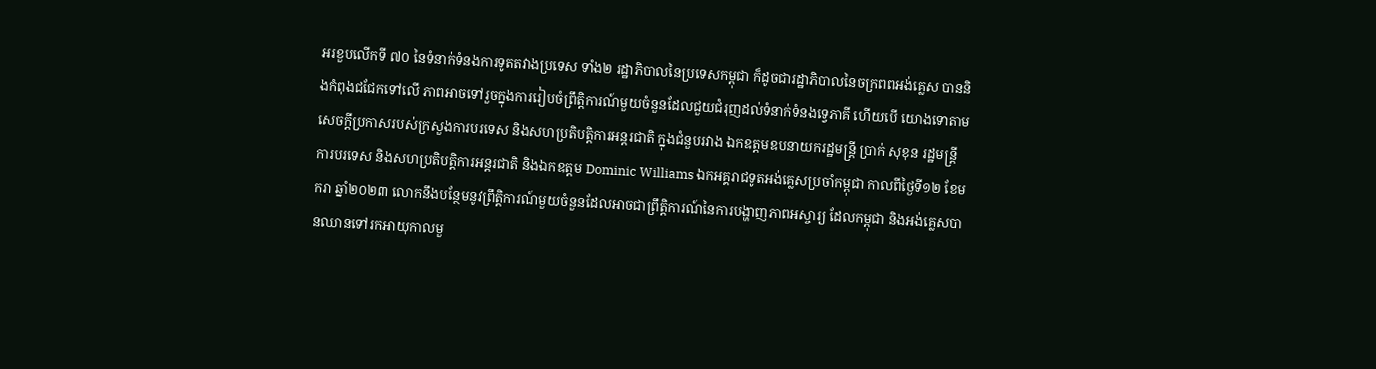អរខួបលើកទី ៧០ នៃទំនាក់ទំនងការទូតតវាងប្រទេស ទាំង២ រដ្ឋាភិបាលនៃប្រទេសកម្ពុជា ក៏ដូចជារដ្ឋាភិបាលនៃចក្រពពអង់គ្លេស បាននិងកំពុងជជែកទៅលើ ភាពអាចទៅរួចក្នុងការរៀបចំព្រឹត្តិការណ៍មួយចំនួនដែលជួយជំរុញដល់ទំនាក់ទំនងទ្វេភាគី ហើយបើ យោងទោតាមសេចក្តីប្រកាសរបស់ក្រសួងការបរទេស និងសហប្រតិបត្តិការអន្តរជាតិ ក្នុងជំនួបរវាង ឯកឧត្តមឧបនាយករដ្ឋមន្រ្តី ប្រាក់ សុខុន រដ្ឋមន្ត្រីការបរទេស និងសហប្រតិបត្តិការអន្តរជាតិ និងឯកឧត្តម Dominic Williams ឯកអគ្គរាជទូតអង់គ្លេសប្រចាំកម្ពុជា កាលពីថ្ងៃទី១២ ខែមករា ឆ្នាំ២០២៣ លោកនឹងបន្ថែមនូវព្រឹត្តិការណ៍មួយចំនួនដែលអាចជាព្រឹត្តិការណ៍នៃការបង្ហាញភាពអស្ចារ្យ ដែលកម្ពុជា និងអង់គ្លេសបានឈានទៅរកអាយុកាលមួ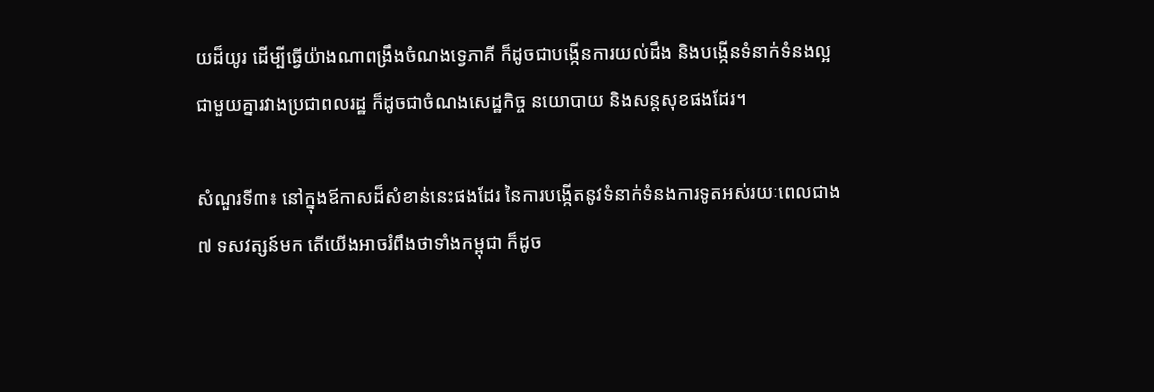យដ៏យូរ ដើម្បីធ្វើយ៉ាងណាពង្រឹងចំណងទ្វេភាគី ក៏ដូចជាបង្កើនការយល់ដឹង និងបង្កើនទំនាក់ទំនងល្អជាមួយគ្នារវាងប្រជាពលរដ្ឋ ក៏ដូចជាចំណងសេដ្ឋកិច្ច នយោបាយ និងសន្តសុខផងដែរ។

សំណួរទី៣៖ នៅក្នុងឪកាសដ៏សំខាន់នេះផងដែរ នៃការបង្កើតនូវទំនាក់ទំនងការទូតអស់រយៈពេលជាង ៧ ទសវត្សន៍មក តើយើងអាចរំពឹងថាទាំងកម្ពុជា ក៏ដូច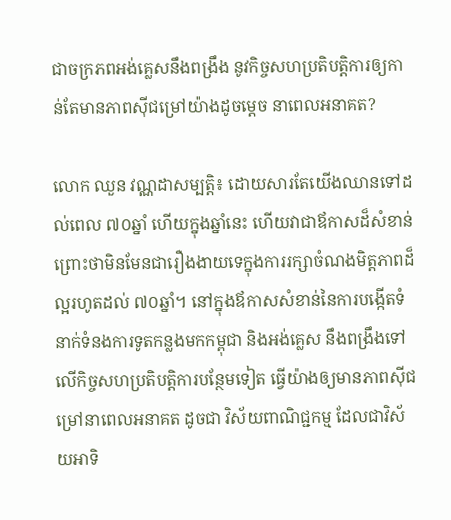ជាចក្រភពអង់គ្លេសនឹងពង្រឹង នូវកិច្ចសហប្រតិបត្តិការឲ្យកាន់តែមានភាពស៊ីជម្រៅយ៉ាងដូចម្តេច នាពេលអនាគត?

លោក ឈួន វណ្ណដាសម្បត្តិ៖ ដោយសារតែយើងឈានទៅដល់ពេល ៧០ឆ្នាំ ហើយក្នុងឆ្នាំនេះ ហើយវាជាឪកាសដ៏សំខាន់ ព្រោះថាមិនមែនជារឿងងាយទេក្នុងការរក្សាចំណងមិត្តភាពដ៏ល្អរហូតដល់ ៧០ឆ្នាំ។ នៅក្នុងឪកាសសំខាន់នៃការបង្កើតទំនាក់ទំនងការទូតកន្លងមកកម្ពុជា និងអង់គ្លេស នឹងពង្រឹងទៅលើកិច្ចសហប្រតិបត្តិការបន្ថែមទៀត ធ្វើយ៉ាងឲ្យមានភាពស៊ីជម្រៅនាពេលអនាគត ដូចជា វិស័យពាណិជ្ជកម្ម ដែលជាវិស័យអាទិ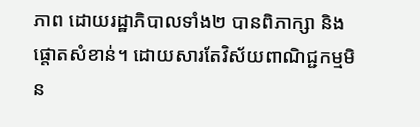ភាព ដោយរដ្ឋាភិបាលទាំង២ បានពិភាក្សា និងផ្តោតសំខាន់។ ដោយសារតែវិស័យពាណិជ្ជកម្មមិន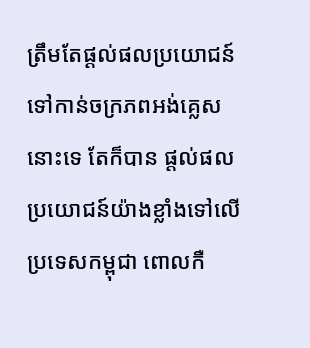ត្រឹមតែផ្តល់ផលប្រយោជន៍ទៅកាន់ចក្រភពអង់គ្លេសនោះទេ តែក៏បាន ផ្តល់ផលប្រយោជន៍យ៉ាងខ្លាំងទៅលើប្រទេសកម្ពុជា ពោលកឺ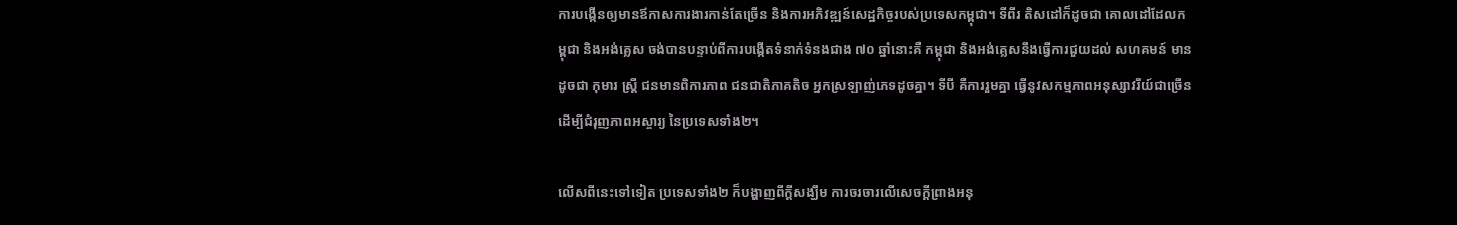ការបង្កើនឲ្យមានឪកាសការងារកាន់តែច្រើន និងការអភិវឌ្ឍន៍សេដ្ឋកិច្ចរបស់ប្រទេសកម្ពុជា។ ទីពីរ តិសដៅក៏ដូចជា គោលដៅដែលកម្ពុជា និងអង់គ្លេស ចង់បានបន្ទាប់ពីការបង្កើតទំនាក់ទំនងជាង ៧០ ឆ្នាំនោះគឺ កម្ពុជា និងអង់គ្លេសនឹងធ្វើការជួយដល់ សហគមន៍ មានដូចជា កុមារ ស្រ្តី ជនមានពិការភាព ជនជាតិភាគតិច អ្នកស្រឡាញ់ភេទដូចគ្នា។ ទីបី គឺការរួមគ្នា ធ្វើនូវសកម្មភាពអនុស្សាវរីយ៍ជាច្រើនដើម្បីជំរុញភាពអស្ចារ្យ នៃប្រទេសទាំង២។

លើសពីនេះទៅទៀត ប្រទេសទាំង២ ក៏បង្ហាញពីក្តីសង្ឃឹម ការចរចារលើសេចក្តីព្រាងអនុ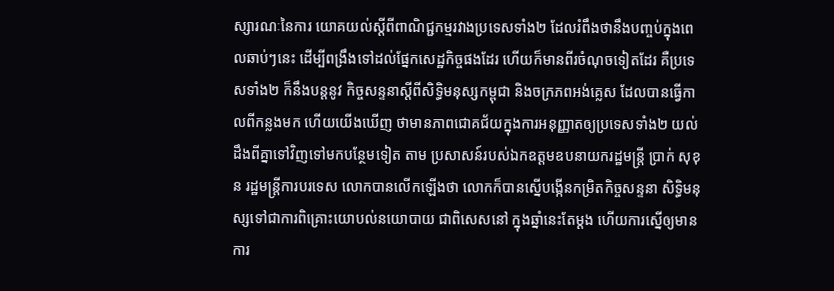ស្សារណៈនៃការ យោគយល់ស្តីពីពាណិជ្ជកម្មរវាងប្រទេសទាំង២ ដែលរំពឹងថានឹងបញ្ចប់ក្នុងពេលឆាប់ៗនេះ ដើម្បីពង្រឹងទៅដល់ផ្នែកសេដ្ឋកិច្ចផងដែរ ហើយក៏មានពីរចំណុចទៀតដែរ គឺប្រទេសទាំង២ ក៏នឹងបន្តនូវ កិច្ចសន្ទនាស្តីពីសិទ្ធិមនុស្សកម្ពុជា និងចក្រភពអង់គ្លេស ដែលបានធ្វើកាលពីកន្លងមក ហើយយើងឃើញ ថាមានភាពជោគជ័យក្នុងការអនុញ្ញាតឲ្យប្រទេសទាំង២ យល់ដឹងពីគ្នាទៅវិញទៅមកបន្ថែមទៀត តាម ប្រសាសន៍របស់ឯកឧត្តមឧបនាយករដ្ឋមន្រ្តី ប្រាក់ សុខុន រដ្ឋមន្ត្រីការបរទេស លោកបានលើកឡើងថា លោកក៏បានស្នើបង្កើនកម្រិតកិច្ចសន្ទនា សិទ្ធិមនុស្សទៅជាការពិគ្រោះយោបល់នយោបាយ ជាពិសេសនៅ ក្នុងឆ្នាំនេះតែម្តង ហើយការស្នើឲ្យមានការ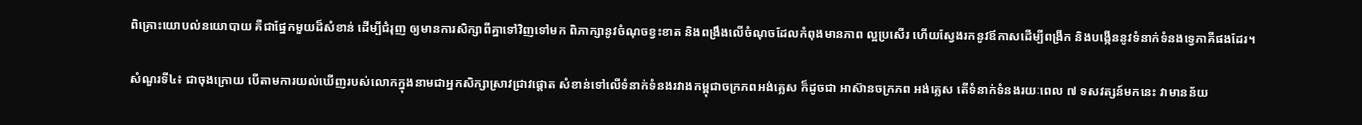ពិគ្រោះយោបល់នយោបាយ គឺជាផ្នែកមួយដ៏សំខាន់ ដើម្បីជំរុញ ឲ្យមានការសិក្សាពីគ្នាទៅវិញទៅមក ពិភាក្សានូវចំណុចខ្វះខាត និងពង្រឹងលើចំណុចដែលកំពុងមានភាព ល្អប្រសើរ ហើយស្វែងរកនូវឪកាសដើម្បីពង្រីក និងបង្កើននូវទំនាក់ទំនងទ្វេភាគីផងដែរ។

សំណួរទី៤៖ ជាចុងក្រោយ បើតាមការយល់ឃើញរបស់លោកក្នុងនាមជាអ្នកសិក្សាស្រាវជ្រាវផ្តោត សំខាន់ទៅលើទំនាក់ទំនងរវាងកម្ពុជាចក្រភពអង់គ្លេស ក៏ដូចជា អាស៊ានចក្រភព អង់គ្លេស តើទំនាក់ទំនងរយៈពេល ៧ ទសវត្សន៍មកនេះ វាមានន័យ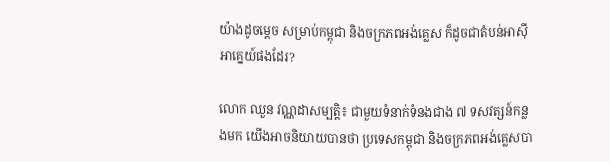យ៉ាងដូចម្តេច សម្រាប់កម្ពុជា និងចក្រភពអង់គ្លេស ក៏ដូចជាតំបន់អាស៊ីអាគ្នេយ៍ផងដែរ?

លោក ឈួន វណ្ណដាសម្បត្តិ៖ ជាមួយទំនាក់ទំនងជាង ៧ ទសវត្សន៍កន្លងមក យើងអាចនិយាយបានថា ប្រទេសកម្ពុជា និងចក្រភពអង់គ្លេសបា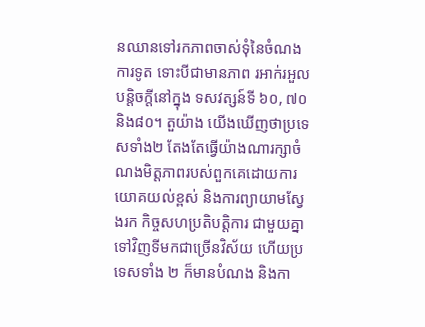នឈានទៅរកភាពចាស់ទុំនៃចំណងការទូត ទោះបីជាមានភាព រអាក់រអួលបន្តិចក្តីនៅក្នុង ទសវត្សន៍ទី ៦០, ៧០ និង៨០។ តួយ៉ាង យើងឃើញថាប្រទេសទាំង២ តែងតែធ្វើយ៉ាងណារក្សាចំណងមិត្តភាពរបស់ពួកគេដោយការយោគយល់ខ្ពស់ និងការព្យាយាមស្វែងរក កិច្ចសហប្រតិបត្តិការ ជាមួយគ្នាទៅវិញទីមកជាច្រើនវិស័យ ហើយប្រទេសទាំង ២ ក៏មានបំណង និងកា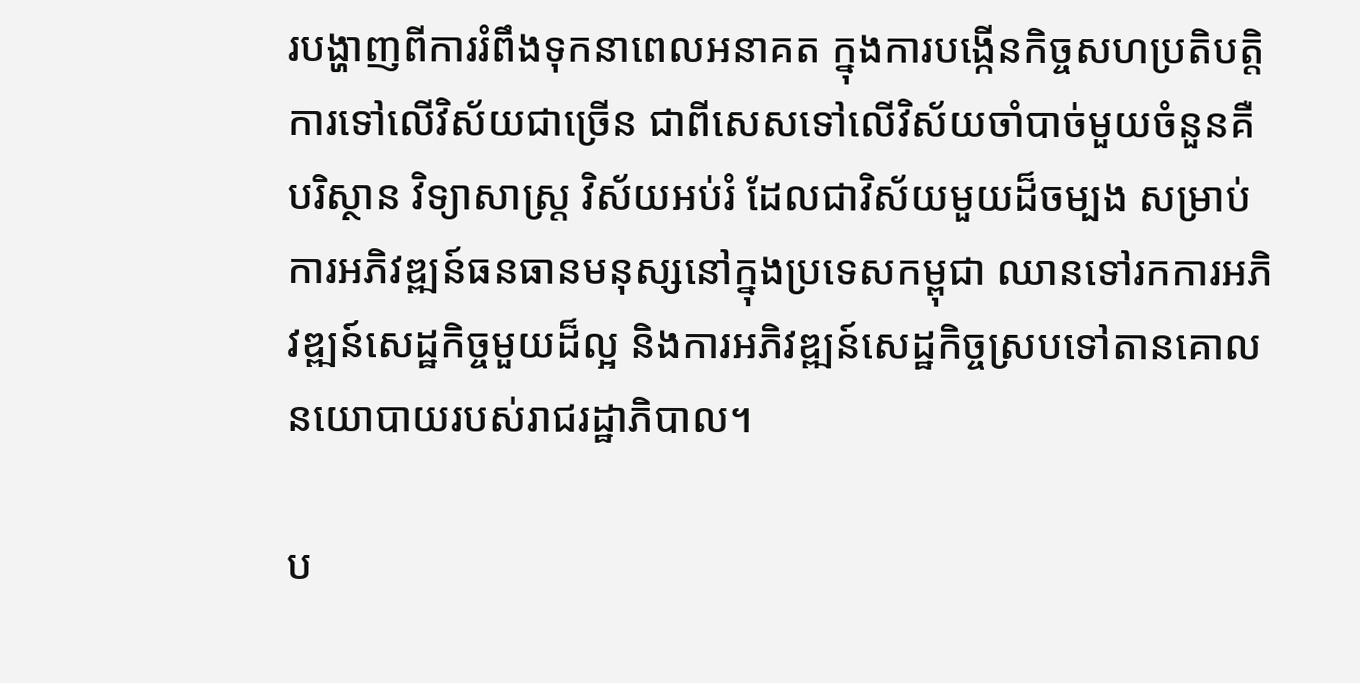របង្ហាញពីការរំពឹងទុកនាពេលអនាគត ក្នុងការបង្កើនកិច្ចសហប្រតិបត្តិការទៅលើវិស័យជាច្រើន ជាពីសេសទៅលើវិស័យចាំបាច់មួយចំនួនគឺ បរិស្ថាន វិទ្យាសាស្រ្ត វិស័យអប់រំ ដែលជាវិស័យមួយដ៏ចម្បង សម្រាប់ការអភិវឌ្ឍន៍ធនធានមនុស្សនៅក្នុងប្រទេសកម្ពុជា ឈានទៅរកការអភិវឌ្ឍន៍សេដ្ឋកិច្ចមួយដ៏ល្អ និងការអភិវឌ្ឍន៍សេដ្ឋកិច្ចស្របទៅតានគោលនយោបាយរបស់រាជរដ្ឋាភិបាល។

ប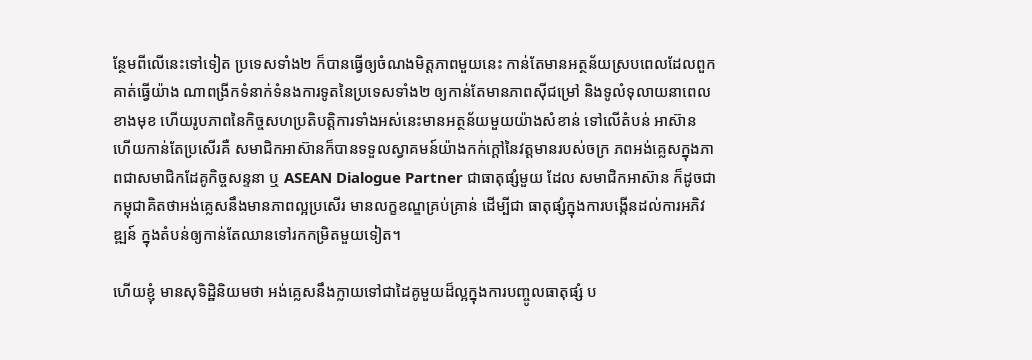ន្ថែមពីលើនេះទៅទៀត ប្រទេសទាំង២ ក៏បានធ្វើឲ្យចំណងមិត្តភាពមួយនេះ កាន់តែមានអត្ថន័យស្របពេលដែលពួកគាត់ធ្វើយ៉ាង ណាពង្រីកទំនាក់ទំនងការទូតនៃប្រទេសទាំង២ ឲ្យកាន់តែមានភាពស៊ីជម្រៅ និងទូលំទុលាយនាពេល ខាងមុខ ហើយរូបភាពនៃកិច្ចសហប្រតិបត្តិការទាំងអស់នេះមានអត្ថន័យមួយយ៉ាងសំខាន់ ទៅលើតំបន់ អាស៊ាន ហើយកាន់តែប្រសើរគឺ សមាជិកអាស៊ានក៏បានទទួលស្វាគមន៍យ៉ាងកក់ក្តៅនៃវត្តមានរបស់ចក្រ ភពអង់គ្លេសក្នុងភាពជាសមាជិកដែគូកិច្ចសន្ទនា ឬ ASEAN Dialogue Partner ជាធាតុផ្សំមួយ ដែល សមាជិកអាស៊ាន ក៏ដូចជាកម្ពុជាគិតថាអង់គ្លេសនឹងមានភាពល្អប្រសើរ មានលក្ខខណ្ឌគ្រប់គ្រាន់ ដើម្បីជា ធាតុផ្សំក្នុងការបង្កើនដល់ការអភិវឌ្ឍន៍ ក្នុងតំបន់ឲ្យកាន់តែឈានទៅរកកម្រិតមួយទៀត។

ហើយខ្ញុំ មានសុទិដ្ឋិនិយមថា អង់គ្លេសនឹងក្លាយទៅជាដៃគូមួយដ៏ល្អក្នុងការបញ្ចូលធាតុផ្សំ ប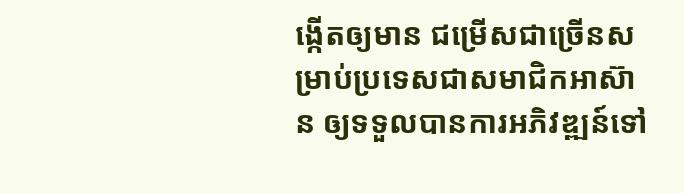ង្កើតឲ្យមាន ជម្រើសជាច្រើនសម្រាប់ប្រទេសជាសមាជិកអាស៊ាន ឲ្យទទួលបានការអភិវឌ្ឍន៍ទៅ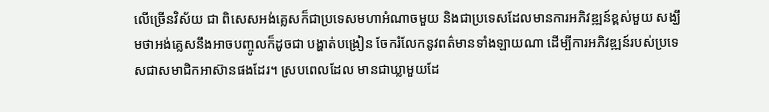លើច្រើនវិស័យ ជា ពិសេសអង់គ្លេសក៏ជាប្រទេសមហាអំណាចមួយ និងជាប្រទេសដែលមានការអភិវឌ្ឍន៍ខ្ពស់មួយ សង្ឃឹមថាអង់គ្លេសនឹងអាចបញ្ចូលក៏ដូចជា បង្ហាត់បង្រៀន ចែករំលែកនូវពត៌មានទាំងឡាយណា ដើម្បីការអភិវឌ្ឍន៍របស់ប្រទេសជាសមាជិកអាស៊ានផងដែរ។ ស្របពេលដែល មានជាឃ្លាមួយដែ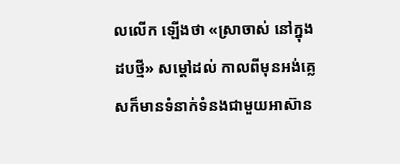លលើក ឡើងថា «ស្រាចាស់ នៅក្នុងដបថ្មី» សម្តៅដល់ កាលពីមុនអង់គ្លេសក៏មានទំនាក់ទំនងជាមួយអាស៊ាន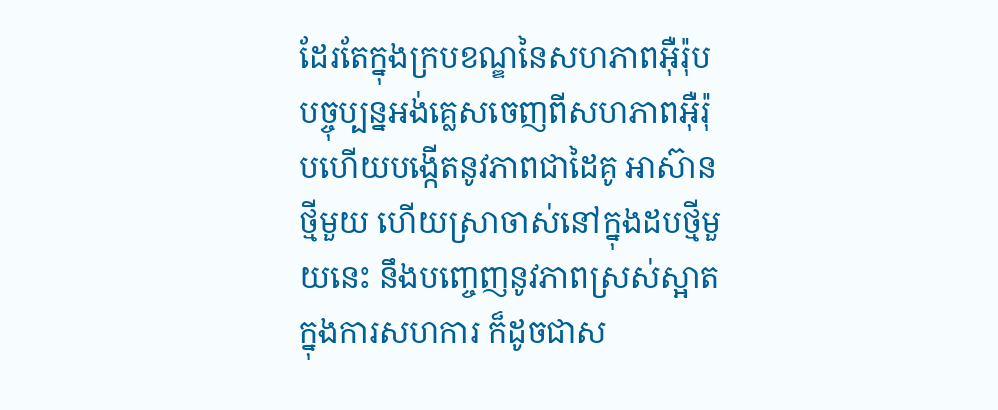ដែរតែក្នុងក្របខណ្ឌនៃសហភាពអ៊ឺរ៉ុប បច្ចុប្បន្នអង់គ្លេសចេញពីសហភាពអ៊ឺរ៉ុបហើយបង្កើតនូវភាពជាដៃគូ អាស៊ានថ្មីមួយ ហើយស្រាចាស់នៅក្នុងដបថ្មីមួយនេះ នឹងបញ្ចេញនូវភាពស្រស់ស្អាតក្នុងការសហការ ក៏ដូចជាស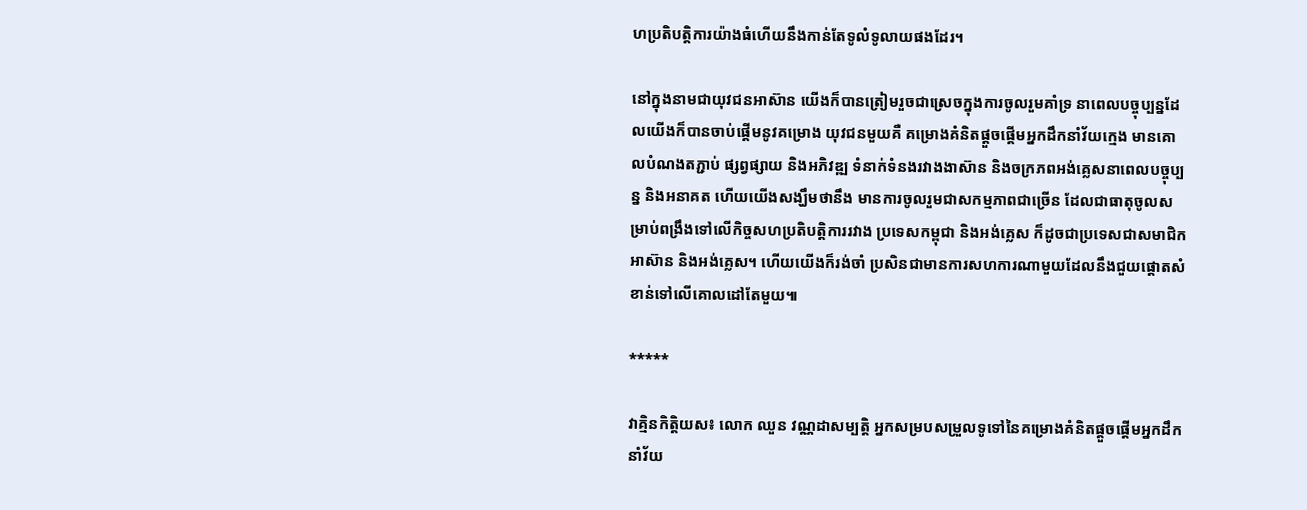ហប្រតិបត្តិការយ៉ាងធំហើយនឹងកាន់តែទូលំទូលាយផងដែរ។

នៅក្នុងនាមជាយុវជនអាស៊ាន យើងក៏បានត្រៀមរួចជាស្រេចក្នុងការចូលរួមគាំទ្រ នាពេលបច្ចុប្បន្នដែលយើងក៏បានចាប់ផ្តើមនូវគម្រោង យុវជនមួយគឺ គម្រោងគំនិតផ្តួចផ្តើមអ្នកដឹកនាំវ័យក្មេង មានគោលបំណងតភ្ជាប់ ផ្សព្វផ្សាយ និងអភិវឌ្ឍ ទំនាក់ទំនងរវាងងាស៊ាន និងចក្រភពអង់គ្លេសនាពេលបច្ចុប្បន្ន និងអនាគត ហើយយើងសង្ឃឹមថានឹង មានការចូលរួមជាសកម្មភាពជាច្រើន ដែលជាធាតុចូលសម្រាប់ពង្រឹងទៅលើកិច្ចសហប្រតិបត្តិការរវាង ប្រទេសកម្ពុជា និងអង់គ្លេស ក៏ដូចជាប្រទេសជាសមាជិកអាស៊ាន និងអង់គ្លេស។ ហើយយើងក៏រង់ចាំ ប្រសិនជាមានការសហការណាមួយដែលនឹងជួយផ្តោតសំខាន់ទៅលើគោលដៅតែមួយ៕

*****

វាគ្មិនកិត្តិយស៖ លោក ឈួន វណ្ណដាសម្បត្តិ អ្នកសម្របសម្រួលទូទៅនៃគម្រោងគំនិតផ្តួចផ្តើមអ្នកដឹកនាំវ័យ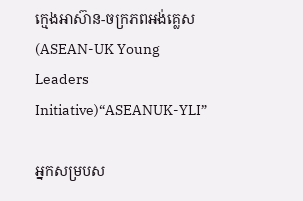ក្មេងអាស៊ាន-ចក្រភពអង់គ្លេស (ASEAN-UK Young Leaders Initiative)“ASEANUK-YLI”

អ្នកសម្របស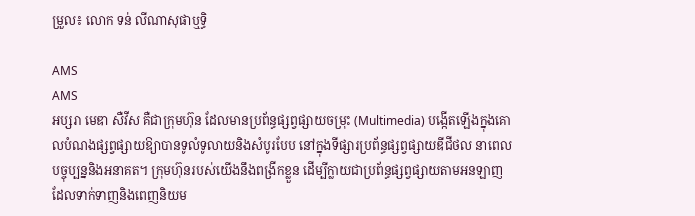ម្រួល៖ លោក ទន់ លីណាសុផាឬទ្ធិ

AMS
AMS
អប្សរា មេឌា សឺវីស គឺជាក្រុមហ៊ុន ដែលមានប្រព័ន្ធផ្សព្វផ្សាយចម្រុះ (Multimedia) បង្កើតឡើងក្នុងគោលបំណងផ្សព្វផ្សាយឱ្យាបានទូលំទូលាយនិងសំបូរបែប នៅក្នុងទីផ្សារប្រព័ន្ធផ្សព្វផ្សាយឌីជីថល នាពេលបច្ចុប្បន្ននិងអនាគត។ ក្រុមហ៊ុនរបស់យើងនឹងពង្រីកខ្លួន ដើម្បីក្លាយជាប្រព័ន្ធផ្សព្វផ្សាយតាមអនឡាញដែលទាក់ទាញនិងពេញនិយម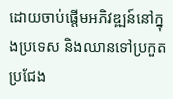ដោយចាប់ផ្តើមអភិវឌ្ឍន៍នៅក្នុងប្រទេស និងឈានទៅប្រកួតប្រជែង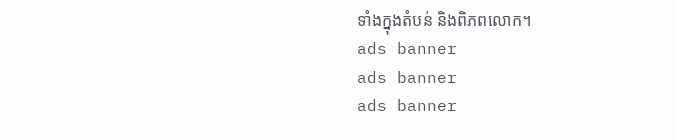ទាំងក្នុងតំបន់ និងពិភពលោក។
ads banner
ads banner
ads banner